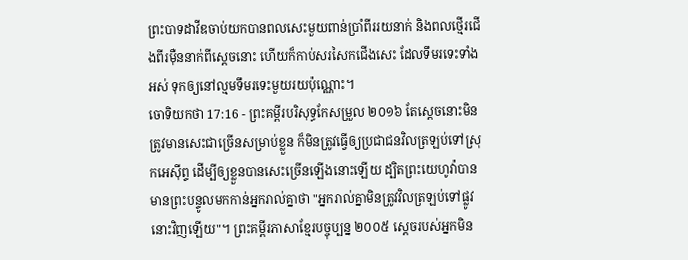ព្រះបាទដាវីឌចាប់យកបានពលសេះមួយពាន់ប្រាំពីររយនាក់ និងពលថ្មើរជើងពីរម៉ឺននាក់ពីស្តេចនោះ ហើយក៏កាប់សរសៃកជើងសេះ ដែលទឹមរទេះទាំងអស់ ទុកឲ្យនៅល្មមទឹមរទេះមួយរយប៉ុណ្ណោះ។
ចោទិយកថា 17:16 - ព្រះគម្ពីរបរិសុទ្ធកែសម្រួល ២០១៦ តែស្តេចនោះមិនត្រូវមានសេះជាច្រើនសម្រាប់ខ្លួន ក៏មិនត្រូវធ្វើឲ្យប្រជាជនវិលត្រឡប់ទៅស្រុកអេស៊ីព្ទ ដើម្បីឲ្យខ្លួនបានសេះច្រើនឡើងនោះឡើយ ដ្បិតព្រះយេហូវ៉ាបានមានព្រះបន្ទូលមកកាន់អ្នករាល់គ្នាថា "អ្នករាល់គ្នាមិនត្រូវវិលត្រឡប់ទៅផ្លូវនោះវិញឡើយ"។ ព្រះគម្ពីរភាសាខ្មែរបច្ចុប្បន្ន ២០០៥ ស្ដេចរបស់អ្នកមិន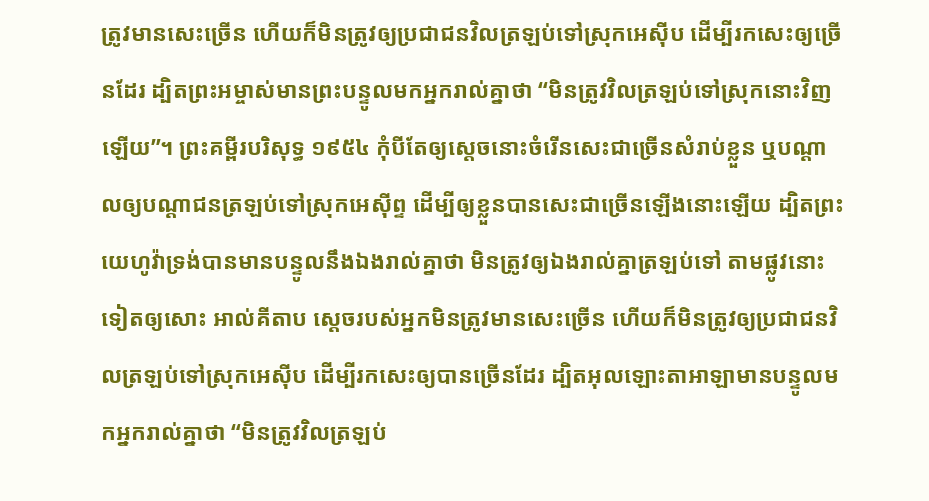ត្រូវមានសេះច្រើន ហើយក៏មិនត្រូវឲ្យប្រជាជនវិលត្រឡប់ទៅស្រុកអេស៊ីប ដើម្បីរកសេះឲ្យច្រើនដែរ ដ្បិតព្រះអម្ចាស់មានព្រះបន្ទូលមកអ្នករាល់គ្នាថា “មិនត្រូវវិលត្រឡប់ទៅស្រុកនោះវិញឡើយ”។ ព្រះគម្ពីរបរិសុទ្ធ ១៩៥៤ កុំបីតែឲ្យស្តេចនោះចំរើនសេះជាច្រើនសំរាប់ខ្លួន ឬបណ្តាលឲ្យបណ្តាជនត្រឡប់ទៅស្រុកអេស៊ីព្ទ ដើម្បីឲ្យខ្លួនបានសេះជាច្រើនឡើងនោះឡើយ ដ្បិតព្រះយេហូវ៉ាទ្រង់បានមានបន្ទូលនឹងឯងរាល់គ្នាថា មិនត្រូវឲ្យឯងរាល់គ្នាត្រឡប់ទៅ តាមផ្លូវនោះទៀតឲ្យសោះ អាល់គីតាប ស្តេចរបស់អ្នកមិនត្រូវមានសេះច្រើន ហើយក៏មិនត្រូវឲ្យប្រជាជនវិលត្រឡប់ទៅស្រុកអេស៊ីប ដើម្បីរកសេះឲ្យបានច្រើនដែរ ដ្បិតអុលឡោះតាអាឡាមានបន្ទូលមកអ្នករាល់គ្នាថា “មិនត្រូវវិលត្រឡប់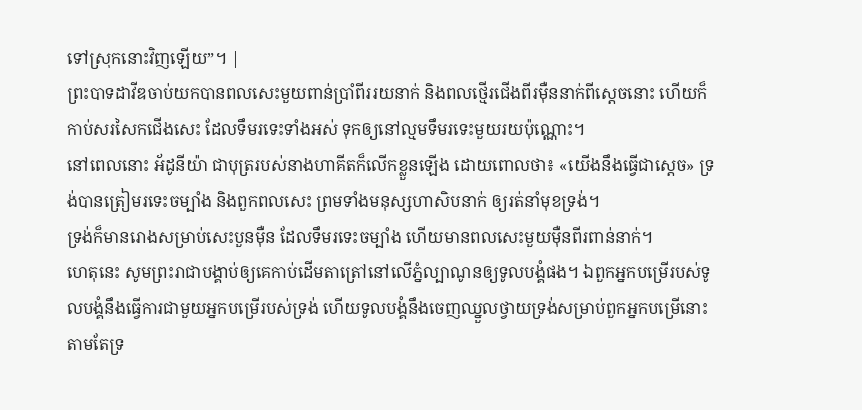ទៅស្រុកនោះវិញឡើយ”។ |
ព្រះបាទដាវីឌចាប់យកបានពលសេះមួយពាន់ប្រាំពីររយនាក់ និងពលថ្មើរជើងពីរម៉ឺននាក់ពីស្តេចនោះ ហើយក៏កាប់សរសៃកជើងសេះ ដែលទឹមរទេះទាំងអស់ ទុកឲ្យនៅល្មមទឹមរទេះមួយរយប៉ុណ្ណោះ។
នៅពេលនោះ អ័ដូនីយ៉ា ជាបុត្ររបស់នាងហាគីតក៏លើកខ្លួនឡើង ដោយពោលថា៖ «យើងនឹងធ្វើជាស្តេច» ទ្រង់បានត្រៀមរទេះចម្បាំង និងពួកពលសេះ ព្រមទាំងមនុស្សហាសិបនាក់ ឲ្យរត់នាំមុខទ្រង់។
ទ្រង់ក៏មានរោងសម្រាប់សេះបួនម៉ឺន ដែលទឹមរទេះចម្បាំង ហើយមានពលសេះមួយម៉ឺនពីរពាន់នាក់។
ហេតុនេះ សូមព្រះរាជាបង្គាប់ឲ្យគេកាប់ដើមតាត្រៅនៅលើភ្នំល្បាណូនឲ្យទូលបង្គំផង។ ឯពួកអ្នកបម្រើរបស់ទូលបង្គំនឹងធ្វើការជាមួយអ្នកបម្រើរបស់ទ្រង់ ហើយទូលបង្គំនឹងចេញឈ្នួលថ្វាយទ្រង់សម្រាប់ពួកអ្នកបម្រើនោះ តាមតែទ្រ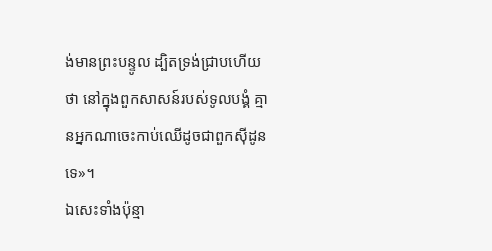ង់មានព្រះបន្ទូល ដ្បិតទ្រង់ជ្រាបហើយថា នៅក្នុងពួកសាសន៍របស់ទូលបង្គំ គ្មានអ្នកណាចេះកាប់ឈើដូចជាពួកស៊ីដូនទេ»។
ឯសេះទាំងប៉ុន្មា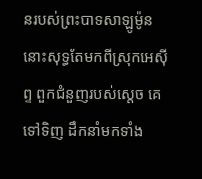នរបស់ព្រះបាទសាឡូម៉ូន នោះសុទ្ធតែមកពីស្រុកអេស៊ីព្ទ ពួកជំនួញរបស់ស្តេច គេទៅទិញ ដឹកនាំមកទាំង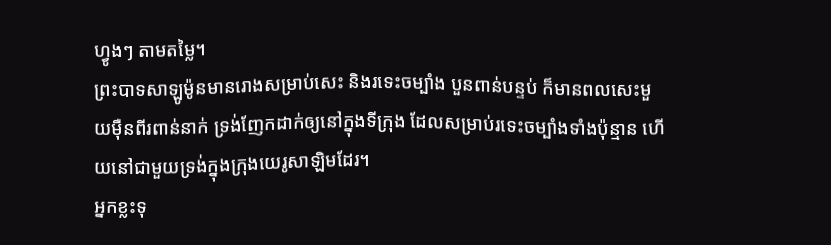ហ្វូងៗ តាមតម្លៃ។
ព្រះបាទសាឡូម៉ូនមានរោងសម្រាប់សេះ និងរទេះចម្បាំង បួនពាន់បន្ទប់ ក៏មានពលសេះមួយម៉ឺនពីរពាន់នាក់ ទ្រង់ញែកដាក់ឲ្យនៅក្នុងទីក្រុង ដែលសម្រាប់រទេះចម្បាំងទាំងប៉ុន្មាន ហើយនៅជាមួយទ្រង់ក្នុងក្រុងយេរូសាឡិមដែរ។
អ្នកខ្លះទុ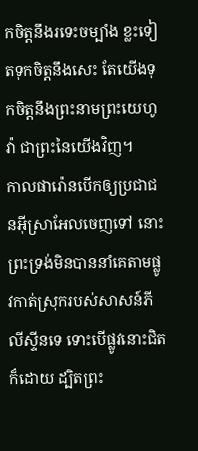កចិត្តនឹងរទេះចម្បាំង ខ្លះទៀតទុកចិត្តនឹងសេះ តែយើងទុកចិត្តនឹងព្រះនាមព្រះយេហូវ៉ា ជាព្រះនៃយើងវិញ។
កាលផារ៉ោនបើកឲ្យប្រជាជនអ៊ីស្រាអែលចេញទៅ នោះព្រះទ្រង់មិនបាននាំគេតាមផ្លូវកាត់ស្រុករបស់សាសន៍ភីលីស្ទីនទេ ទោះបើផ្លូវនោះជិតក៏ដោយ ដ្បិតព្រះ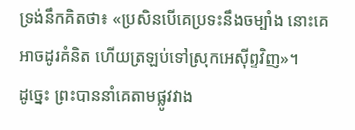ទ្រង់នឹកគិតថា៖ «ប្រសិនបើគេប្រទះនឹងចម្បាំង នោះគេអាចដូរគំនិត ហើយត្រឡប់ទៅស្រុកអេស៊ីព្ទវិញ»។
ដូច្នេះ ព្រះបាននាំគេតាមផ្លូវវាង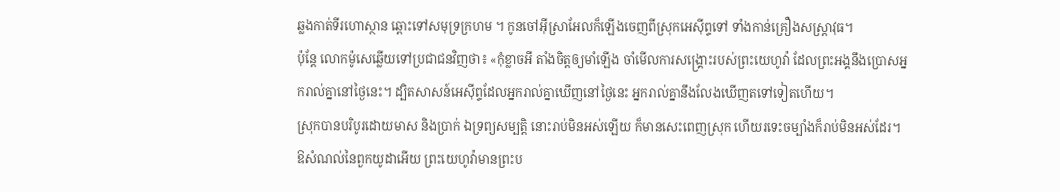ឆ្លងកាត់ទីរហោស្ថាន ឆ្ពោះទៅសមុទ្រក្រហម ។ កូនចៅអ៊ីស្រាអែលក៏ឡើងចេញពីស្រុកអេស៊ីព្ទទៅ ទាំងកាន់គ្រឿងសស្ត្រាវុធ។
ប៉ុន្ដែ លោកម៉ូសេឆ្លើយទៅប្រជាជនវិញថា៖ «កុំខ្លាចអី តាំងចិត្តឲ្យមាំឡើង ចាំមើលការសង្គ្រោះរបស់ព្រះយេហូវ៉ា ដែលព្រះអង្គនឹងប្រោសអ្នករាល់គ្នានៅថ្ងៃនេះ។ ដ្បិតសាសន៍អេស៊ីព្ទដែលអ្នករាល់គ្នាឃើញនៅថ្ងៃនេះ អ្នករាល់គ្នានឹងលែងឃើញតទៅទៀតហើយ។
ស្រុកបានបរិបូរដោយមាស និងប្រាក់ ឯទ្រព្យសម្បត្តិ នោះរាប់មិនអស់ឡើយ ក៏មានសេះពេញស្រុក ហើយរទេះចម្បាំងក៏រាប់មិនអស់ដែរ។
ឱសំណល់នៃពួកយូដាអើយ ព្រះយេហូវ៉ាមានព្រះប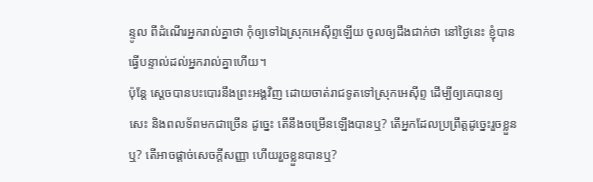ន្ទូល ពីដំណើរអ្នករាល់គ្នាថា កុំឲ្យទៅឯស្រុកអេស៊ីព្ទឡើយ ចូលឲ្យដឹងជាក់ថា នៅថ្ងៃនេះ ខ្ញុំបានធ្វើបន្ទាល់ដល់អ្នករាល់គ្នាហើយ។
ប៉ុន្តែ ស្តេចបានបះបោរនឹងព្រះអង្គវិញ ដោយចាត់រាជទូតទៅស្រុកអេស៊ីព្ទ ដើម្បីឲ្យគេបានឲ្យសេះ និងពលទ័ពមកជាច្រើន ដូច្នេះ តើនឹងចម្រើនឡើងបានឬ? តើអ្នកដែលប្រព្រឹត្តដូច្នេះរួចខ្លួនឬ? តើអាចផ្តាច់សេចក្ដីសញ្ញា ហើយរួចខ្លួនបានឬ?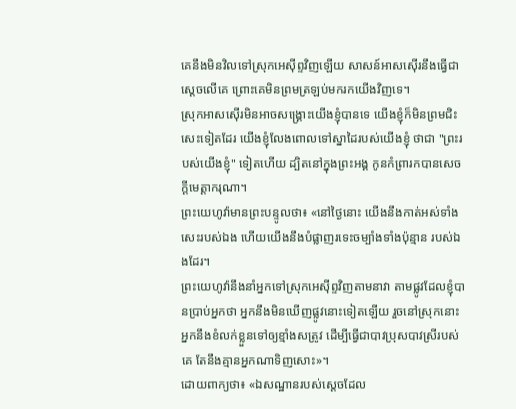គេនឹងមិនវិលទៅស្រុកអេស៊ីព្ទវិញឡើយ សាសន៍អាសស៊ើរនឹងធ្វើជាស្តេចលើគេ ព្រោះគេមិនព្រមត្រឡប់មករកយើងវិញទេ។
ស្រុកអាសស៊ើរមិនអាចសង្គ្រោះយើងខ្ញុំបានទេ យើងខ្ញុំក៏មិនព្រមជិះសេះទៀតដែរ យើងខ្ញុំលែងពោលទៅស្នាដៃរបស់យើងខ្ញុំ ថាជា "ព្រះរបស់យើងខ្ញុំ" ទៀតហើយ ដ្បិតនៅក្នុងព្រះអង្គ កូនកំព្រារកបានសេចក្ដីមេត្តាករុណា។
ព្រះយេហូវ៉ាមានព្រះបន្ទូលថា៖ «នៅថ្ងៃនោះ យើងនឹងកាត់អស់ទាំងសេះរបស់ឯង ហើយយើងនឹងបំផ្លាញរទេះចម្បាំងទាំងប៉ុន្មាន របស់ឯងដែរ។
ព្រះយេហូវ៉ានឹងនាំអ្នកទៅស្រុកអេស៊ីព្ទវិញតាមនាវា តាមផ្លូវដែលខ្ញុំបានប្រាប់អ្នកថា អ្នកនឹងមិនឃើញផ្លូវនោះទៀតឡើយ រួចនៅស្រុកនោះ អ្នកនឹងខំលក់ខ្លួនទៅឲ្យខ្មាំងសត្រូវ ដើម្បីធ្វើជាបាវប្រុសបាវស្រីរបស់គេ តែនឹងគ្មានអ្នកណាទិញសោះ»។
ដោយពាក្យថា៖ «ឯសណ្ឋានរបស់ស្តេចដែល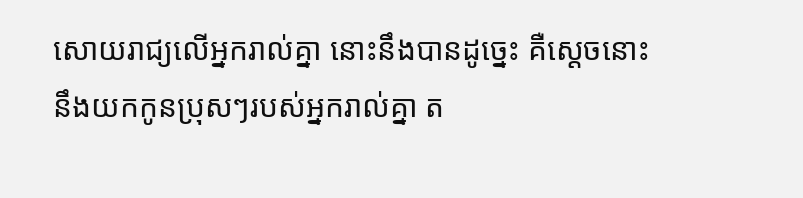សោយរាជ្យលើអ្នករាល់គ្នា នោះនឹងបានដូច្នេះ គឺស្តេចនោះនឹងយកកូនប្រុសៗរបស់អ្នករាល់គ្នា ត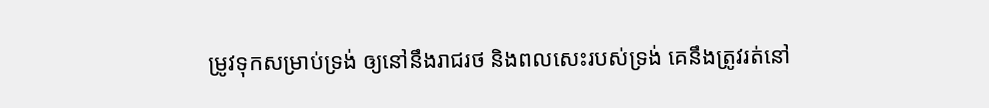ម្រូវទុកសម្រាប់ទ្រង់ ឲ្យនៅនឹងរាជរថ និងពលសេះរបស់ទ្រង់ គេនឹងត្រូវរត់នៅ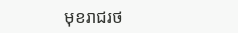មុខរាជរថ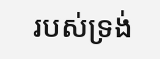របស់ទ្រង់